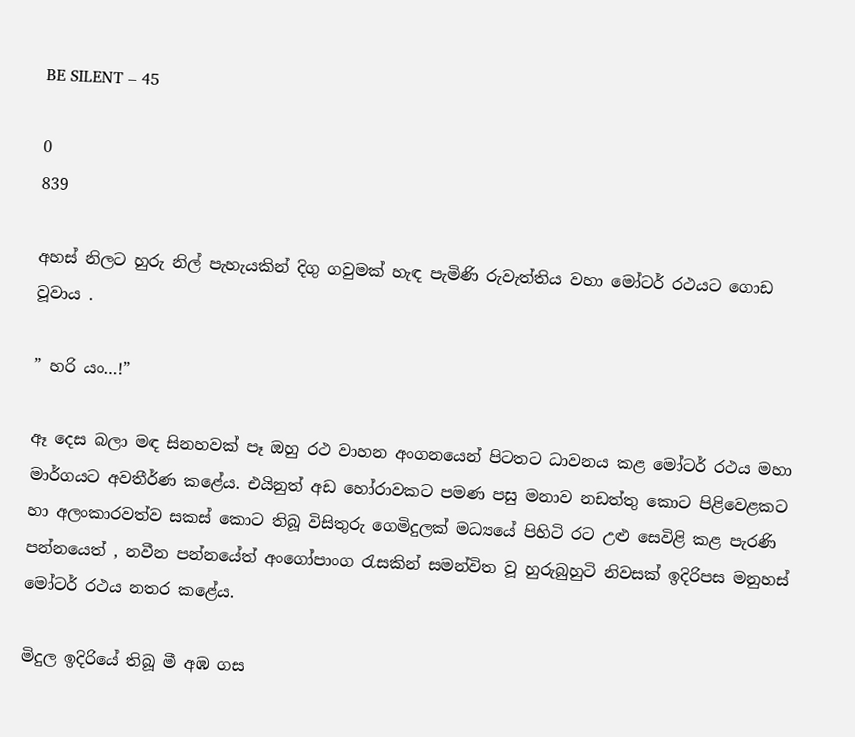BE SILENT – 45

0
839

අහස් නිලට හුරු නිල් පැහැයකින් දිගු ගවුමක් හැඳ පැමිණි රුවැත්තිය වහා මෝටර් රථයට ගොඩ වූවාය .

” හරි යං…!”

ඈ දෙස බලා මඳ සිනහවක් පෑ ඔහු රථ වාහන අංගනයෙන් පිටතට ධාවනය කළ මෝටර් රථය මහා මාර්ගයට අවතීර්ණ කළේය. එයිනුත් අඩ හෝරාවකට පමණ පසු මනාව නඩත්තු කොට පිළිවෙළකට හා අලංකාරවත්ව සකස් කොට තිබූ විසිතුරු ගෙමිදුලක් මධ්‍යයේ පිහිටි රට උළු සෙවිළි කළ පැරණි පන්නයෙත් , නවීන පන්නයේත් අංගෝපාංග රැසකින් සමන්විත වූ හුරුබුහුටි නිවසක් ඉදිරිපස මනුහස් මෝටර් රථය නතර කළේය.

මිදුල ඉදිරියේ තිබූ මී අඹ ගස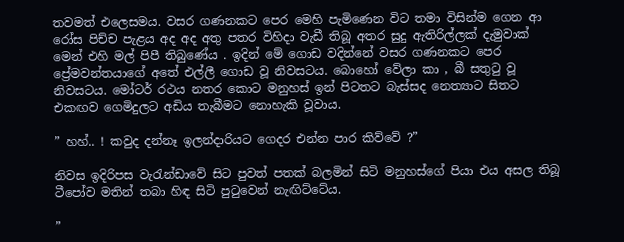තවමත් එලෙසමය. වසර ගණනකට පෙර මෙහි පැමිණෙන විට තමා විසින්ම ගෙන ආ රෝස පිච්ච පැළය අද අද අතු පතර විහිදා වැඩී තිබූ අතර සුදු ඇතිරිල්ලක් දැමුවාක් මෙන් එහි මල් පිපී තිබුණේය . ඉදින් මේ ගොඩ වදින්නේ වසර ගණනකට පෙර ප්‍රේමවන්තයාගේ අතේ එල්ලී ගොඩ වූ නිවසටය. බොහෝ වේලා කා , බී සතුටු වූ නිවසටය. මෝටර් රථය නතර කොට මනුහස් ඉන් පිටතට බැස්සද නෙත්‍යාට සිතට එකඟව ගෙමිදුලට අඩිය තැබීමට නොහැකි වූවාය.

” හහ්.. ! කවුද දන්නෑ ඉලන්දාරියට ගෙදර එන්න පාර කිව්වේ ?”

නිවස ඉදිරිපස වැරැන්ඩාවේ සිට පුවත් පතක් බලමින් සිටි මනුහස්ගේ පියා එය අසල තිබූ ටීපෝව මතින් තබා හිඳ සිටි පුටුවෙන් නැඟිට්ටේය.

”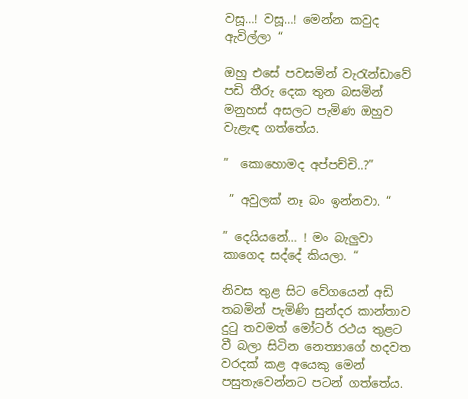වසූ…! වසූ…! මෙන්න කවුද ඇවිල්ලා “

ඔහු එසේ පවසමින් වැරැන්ඩාවේ පඩි තීරු දෙක තුන බසමින් මනුහස් අසලට පැමිණ ඔහුව වැළැඳ ගත්තේය.

”  කොහොමද අප්පච්චි..?”

 ” අවුලක් නෑ බං ඉන්නවා. “

” දෙයියනේ… ! මං බැලුවා කාගෙද සද්දේ කියලා. “

නිවස තුළ සිට වේගයෙන් අඩි තබමින් පැමිණි සුන්දර කාන්තාව දුටු තවමත් මෝටර් රථය තුළට වී බලා සිටින නෙත්‍යාගේ හදවත වරදක් කළ අයෙකු මෙන් පසුතැවෙන්නට පටන් ගත්තේය.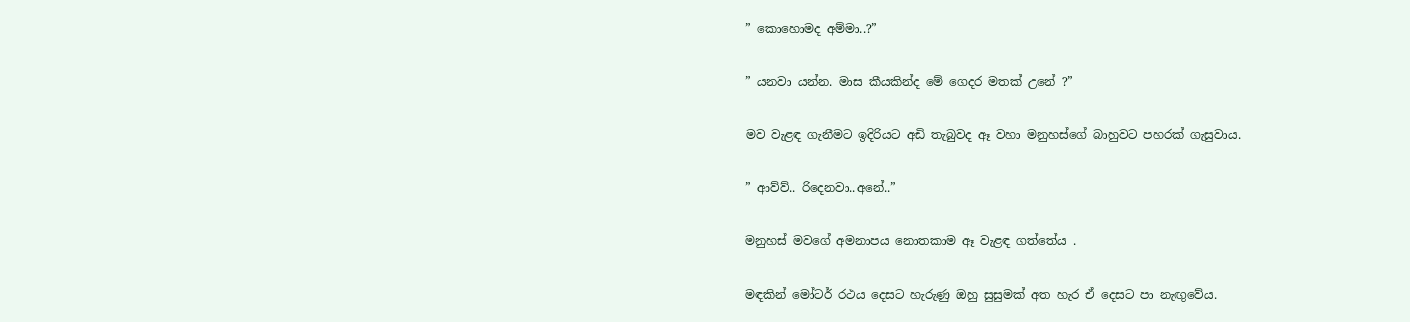” කොහොමද අම්මා..?”

” යනවා යන්න. මාස කීයකින්ද මේ ගෙදර මතක් උනේ ?”

මව වැළඳ ගැනීමට ඉදිරියට අඩි තැබුවද ඈ වහා මනුහස්ගේ බාහුවට පහරක් ගැසුවාය.

” ආව්ව්.. රිදෙනවා..අනේ..”

මනුහස් මවගේ අමනාපය නොතකාම ඈ වැළඳ ගත්තේය .

මඳකින් මෝටර් රථය දෙසට හැරුණු ඔහු සුසුමක් අත හැර ඒ දෙසට පා නැඟුවේය.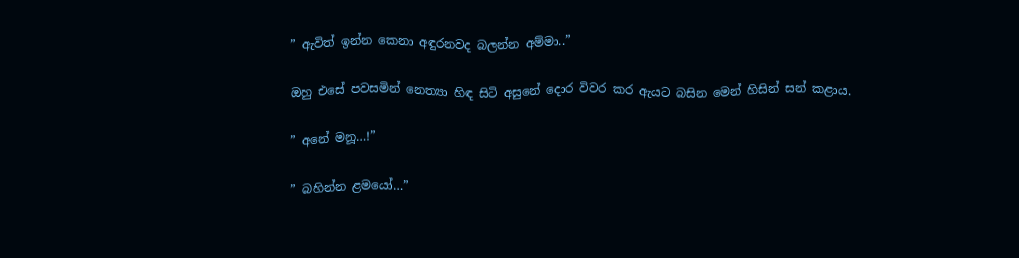” ඇවිත් ඉන්න කෙනා අඳුරනවද බලන්න අම්මා..”

ඔහු එසේ පවසමින් නෙත්‍යා හිඳ සිටි අසුනේ දොර විවර කර ඇයට බසින මෙන් හිසින් සන් කළාය.

” අනේ මනූ…!”

” බහින්න ළමයෝ…”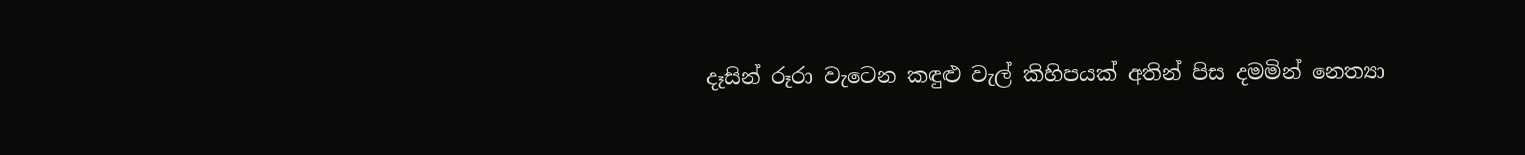දෑසින් රූරා වැටෙන කඳුළු වැල් කිහිපයක් අතින් පිස දමමින් නෙත්‍යා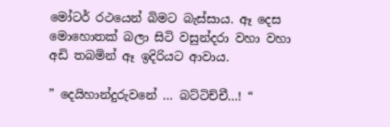මෝටර් රථයෙන් බිමට බැස්සාය. ඈ දෙස මොහොතක් බලා සිටි වසුන්දරා වහා වහා අඩි තබමින් ඈ ඉදිරියට ආවාය.

” දෙයිහාන්දුරුවනේ … බට්ටිච්චී…! “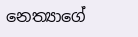නෙත්‍යාගේ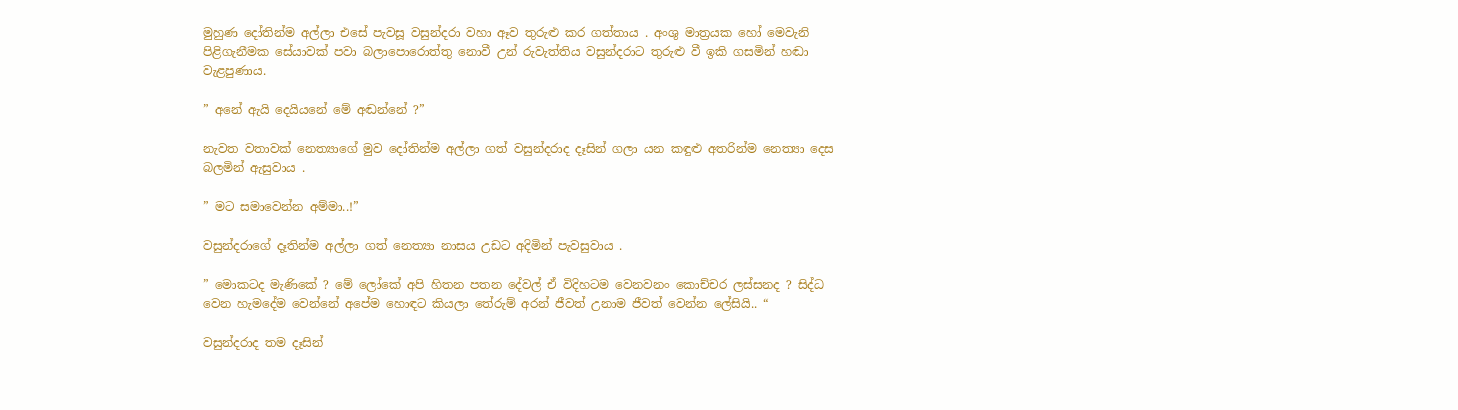මුහුණ දෝතින්ම අල්ලා එසේ පැවසූ වසුන්දරා වහා ඈව තුරුළු කර ගත්තාය . අංශු මාත්‍රයක හෝ මෙවැනි පිළිගැනීමක සේයාවක් පවා බලාපොරොත්තු නොවී උන් රුවැත්තිය වසුන්දරාට තුරුළු වී ඉකි ගසමින් හඬා වැළපුණාය.

” අනේ ඇයි දෙයියනේ මේ අඬන්නේ ?”

නැවත වතාවක් නෙත්‍යාගේ මුව දෝතින්ම අල්ලා ගත් වසුන්දරාද දෑසින් ගලා යන කඳුළු අතරින්ම නෙත්‍යා දෙස බලමින් ඇසුවාය .

” මට සමාවෙන්න අම්මා..!”

වසුන්දරාගේ දෑතින්ම අල්ලා ගත් නෙත්‍යා නාසය උඩට අදිමින් පැවසුවාය .

” මොකටද මැණිකේ ? මේ ලෝකේ අපි හිතන පතන දේවල් ඒ විදිහටම වෙනවනං කොච්චර ලස්සනද ? සිද්ධ වෙන හැමදේම වෙන්නේ අපේම හොඳට කියලා තේරුම් අරන් ජීවත් උනාම ජීවත් වෙන්න ලේසියි.. “

වසුන්දරාද තම දෑසින්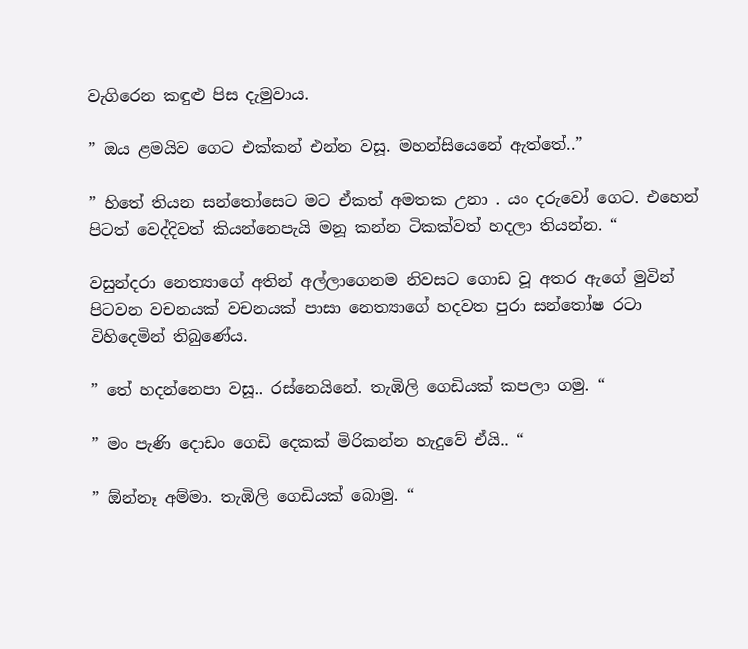වැගිරෙන කඳුළු පිස දැමුවාය.

” ඔය ළමයිව ගෙට එක්කන් එන්න වසූ. මහන්සියෙනේ ඇත්තේ..”

” හිතේ තියන සන්තෝසෙට මට ඒකත් අමතක උනා . යං දරුවෝ ගෙට. එහෙන් පිටත් වෙද්දිවත් කියන්නෙපැයි මනූ කන්න ටිකක්වත් හදලා තියන්න. “

වසුන්දරා නෙත්‍යාගේ අතින් අල්ලාගෙනම නිවසට ගොඩ වූ අතර ඇගේ මුවින් පිටවන වචනයක් වචනයක් පාසා නෙත්‍යාගේ හදවත පුරා සන්තෝෂ රටා විහිදෙමින් තිබුණේය.

” තේ හදන්නෙපා වසූ.. රස්නෙයිනේ. තැඹිලි ගෙඩියක් කපලා ගමු. “

” මං පැණි දොඩං ගෙඩි දෙකක් මිරිකන්න හැදුවේ ඒයි.. “

” ඕන්නෑ අම්මා. තැඹිලි ගෙඩියක් බොමු. “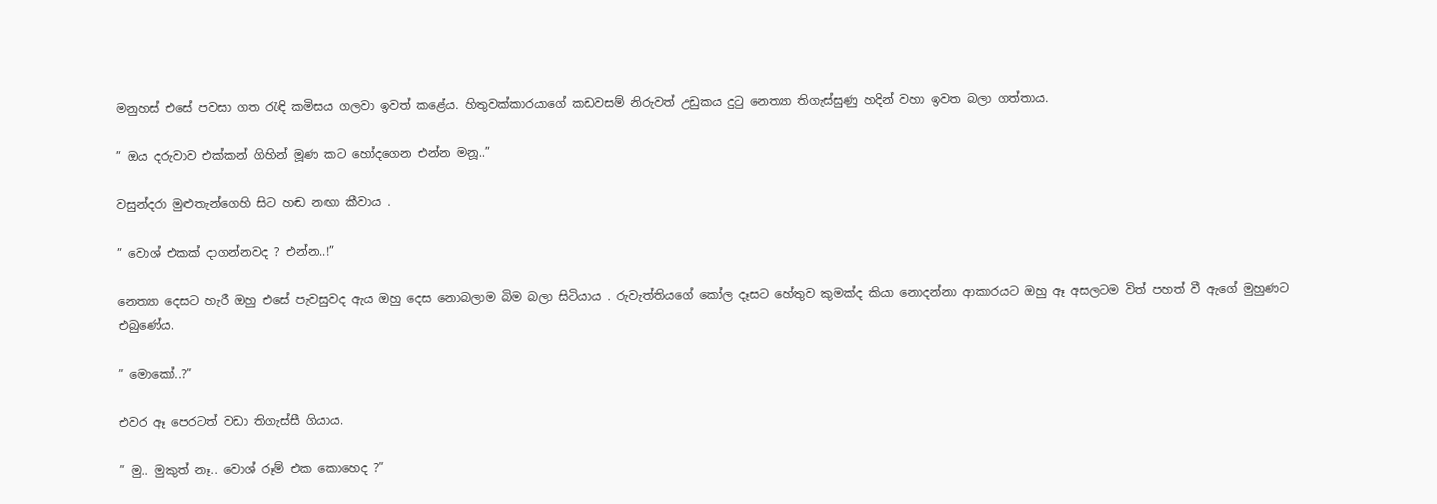මනුහස් එසේ පවසා ගත රැඳි කමිසය ගලවා ඉවත් කළේය. හිතුවක්කාරයාගේ කඩවසම් නිරුවත් උඩුකය දුටු නෙත්‍යා තිගැස්සුණු හදින් වහා ඉවත බලා ගත්තාය.

” ඔය දරුවාව එක්කන් ගිහින් මූණ කට හෝදගෙන එන්න මනූ..”

වසුන්දරා මුළුතැන්ගෙහි සිට හඬ නඟා කීවාය .

” වොශ් එකක් දාගන්නවද ? එන්න..!”

නෙත්‍යා දෙසට හැරී ඔහු එසේ පැවසුවද ඇය ඔහු දෙස නොබලාම බිම බලා සිටියාය . රුවැත්තියගේ කෝල දෑසට හේතුව කුමක්ද කියා නොදන්නා ආකාරයට ඔහු ඈ අසලටම විත් පහත් වී ඇගේ මුහුණට එබුණේය.

” මොකෝ..?”

එවර ඈ පෙරටත් වඩා තිගැස්සී ගියාය.

” මු.. මුකුත් නෑ.. වොශ් රූම් එක කොහෙද ?”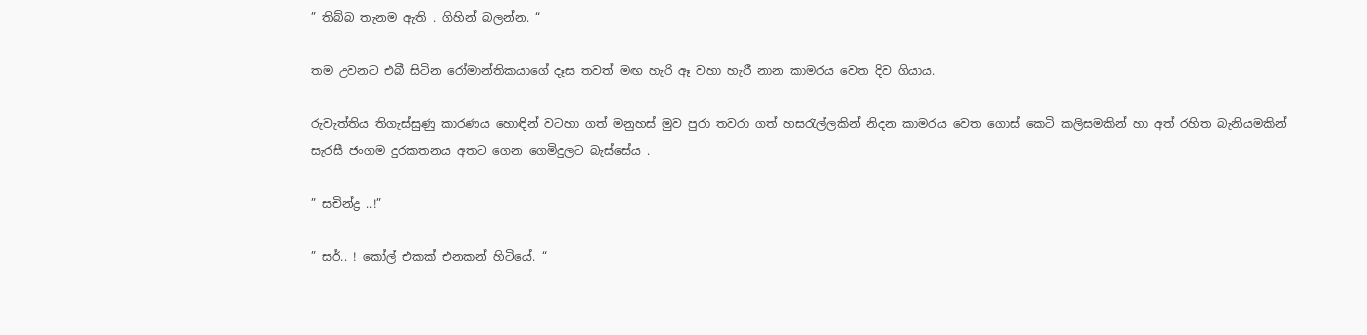” තිබ්බ තැනම ඇති . ගිහින් බලන්න. “

තම උවනට එබී සිටින රෝමාන්තිකයාගේ දෑස තවත් මඟ හැරි ඈ වහා හැරී නාන කාමරය වෙත දිව ගියාය.

රුවැත්තිය තිගැස්සුණු කාරණය හොඳින් වටහා ගත් මනුහස් මුව පුරා තවරා ගත් හසරැල්ලකින් නිදන කාමරය වෙත ගොස් කෙටි කලිසමකින් හා අත් රහිත බැනියමකින් සැරසී ජංගම දුරකතනය අතට ගෙන ගෙමිදුලට බැස්සේය .

” සචින්ද්‍ර ..!”

” සර්.. ! කෝල් එකක් එනකන් හිටියේ. “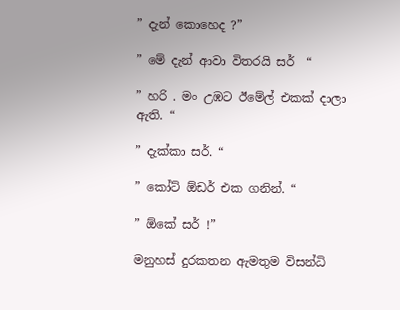” දැන් කොහෙද ?”

” මේ දැන් ආවා විතරයි සර්  “

” හරි . මං උඹට ඊමේල් එකක් දාලා ඇති. “

” දැක්කා සර්. “

” කෝට් ඕඩර් එක ගනින්. “

” ඕකේ සර් !”

මනුහස් දුරකතන ඇමතුම විසන්ධි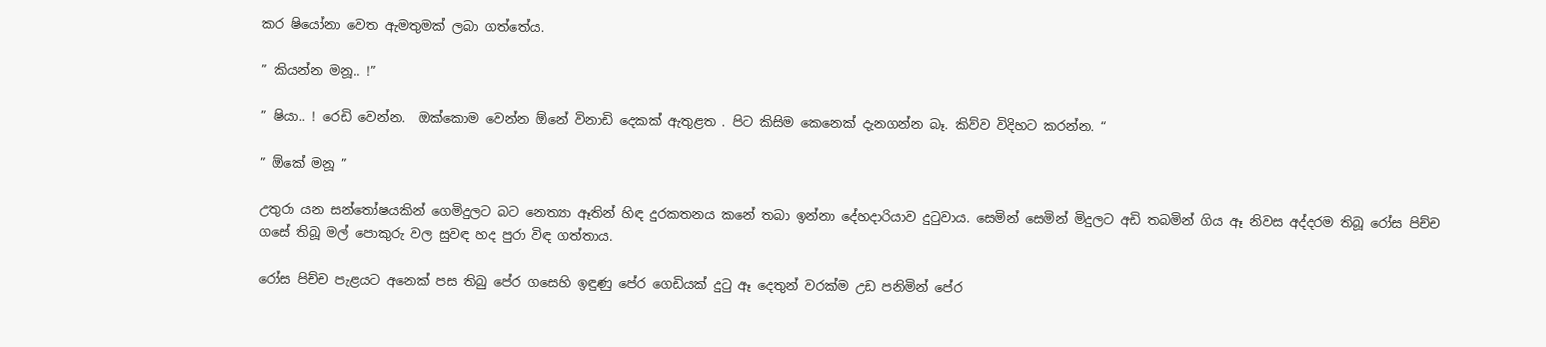කර ෂියෝනා වෙත ඇමතුමක් ලබා ගත්තේය.

” කියන්න මනූ.. !”

” ෂියා.. ! රෙඩි වෙන්න.  ඔක්කොම වෙන්න ඕනේ විනාඩි දෙකක් ඇතුළත . පිට කිසිම කෙනෙක් දැනගන්න බෑ. කිව්ව විදිහට කරන්න. “

” ඕකේ මනූ ”

උතුරා යන සන්තෝෂයකින් ගෙමිදුලට බට නෙත්‍යා ඈතින් හිඳ දුරකතනය කනේ තබා ඉන්නා දේහදාරියාව දුටුවාය. සෙමින් සෙමින් මිදුලට අඩි තබමින් ගිය ඈ නිවස අද්දරම තිබූ රෝස පිච්ච ගසේ තිබූ මල් පොකුරු වල සුවඳ හද පුරා විඳ ගත්තාය.

රෝස පිච්ච පැළයට අනෙක් පස තිබු පේර ගසෙහි ඉඳුණු පේර ගෙඩියක් දුටු ඈ දෙතුන් වරක්ම උඩ පනිමින් පේර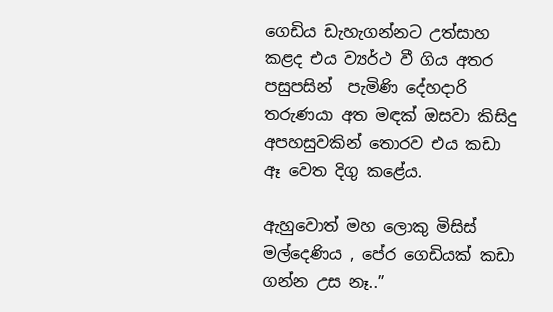ගෙඩිය ඩැහැගන්නට උත්සාහ කළද එය ව්‍යර්ථ වී ගිය අතර පසුපසින්  පැමිණි දේහදාරි තරුණයා අත මඳක් ඔසවා කිසිදු අපහසුවකින් තොරව එය කඩා ඈ වෙත දිගු කළේය.

ඇහුවොත් මහ ලොකු මිසිස් මල්දෙණිය , පේර ගෙඩියක් කඩා ගන්න උස නෑ..”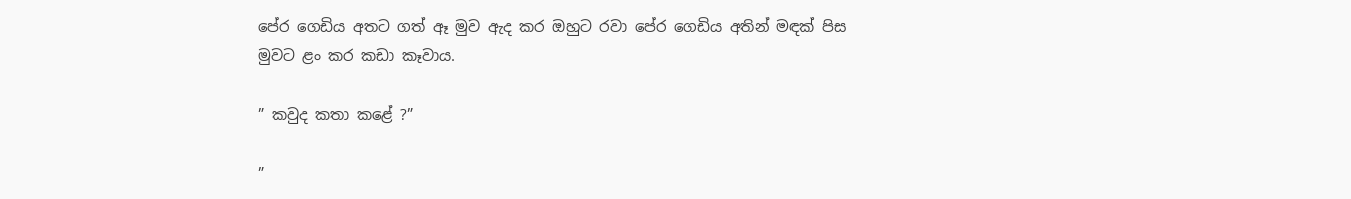පේර ගෙඩිය අතට ගත් ඈ මුව ඇද කර ඔහුට රවා පේර ගෙඩිය අතින් මඳක් පිස මුවට ළං කර කඩා කෑවාය.

” කවුද කතා කළේ ?”

”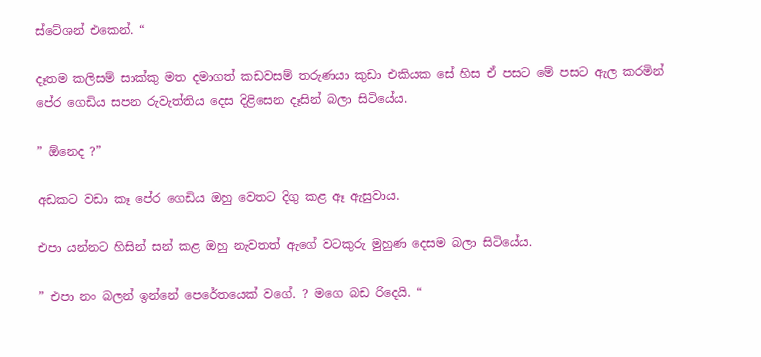ස්ටේශන් එකෙන්. “

දෑතම කලිසම් සාක්කු මත දමාගත් කඩවසම් තරුණයා කුඩා එකියක සේ හිස ඒ පසට මේ පසට ඇල කරමින් පේර ගෙඩිය සපන රුවැත්තිය දෙස දිළිසෙන දෑසින් බලා සිටියේය.

” ඕනෙද ?”

අඩකට වඩා කෑ පේර ගෙඩිය ඔහු වෙතට දිගු කළ ඈ ඇසුවාය.

එපා යන්නට හිසින් සන් කළ ඔහු නැවතත් ඇගේ වටකුරු මුහුණ දෙසම බලා සිටියේය.

” එපා නං බලන් ඉන්නේ පෙරේතයෙක් වගේ. ? මගෙ බඩ රිදෙයි. “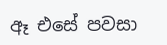ඈ එසේ පවසා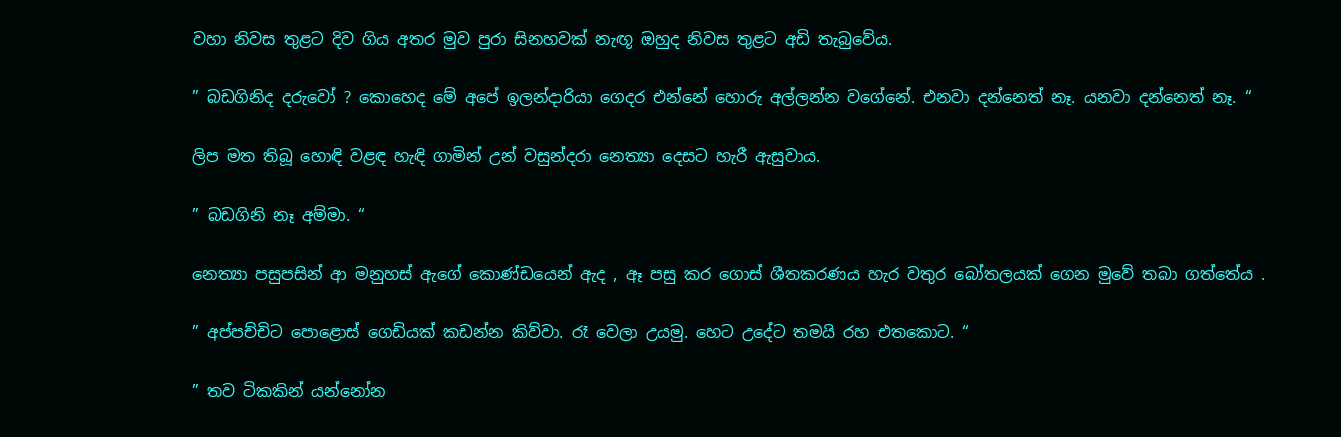වහා නිවස තුළට දිව ගිය අතර මුව පුරා සිනහවක් නැඟූ ඔහුද නිවස තුළට අඩි තැබුවේය.

” බඩගිනිද දරුවෝ ? කොහෙද මේ අපේ ඉලන්දාරියා ගෙදර එන්නේ හොරු අල්ලන්න වගේනේ. එනවා දන්නෙත් නෑ. යනවා දන්නෙත් නෑ. “

ලිප මත තිබූ හොඳි වළඳ හැඳි ගාමින් උන් වසුන්දරා නෙත්‍යා දෙසට හැරී ඇසුවාය.

” බඩගිනි නෑ අම්මා. “

නෙත්‍යා පසුපසින් ආ මනුහස් ඇගේ කොණ්ඩයෙන් ඇද , ඈ පසු කර ගොස් ශීතකරණය හැර වතුර බෝතලයක් ගෙන මුවේ තබා ගත්තේය .

” අප්පච්චිට පොළොස් ගෙඩියක් කඩන්න කිව්වා. රෑ වෙලා උයමු. හෙට උදේට තමයි රහ එතකොට. “

” තව ටිකකින් යන්නෝන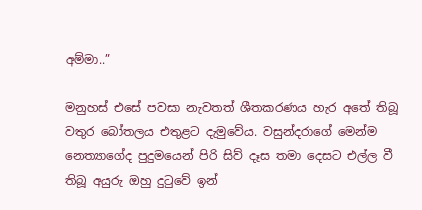අම්මා..”

මනුහස් එසේ පවසා නැවතත් ශීතකරණය හැර අතේ තිබූ වතුර බෝතලය එතුළට දැමුවේය. වසුන්දරාගේ මෙන්ම නෙත්‍යාගේද පුදුමයෙන් පිරි සිව් දෑස තමා දෙසට එල්ල වී තිබූ අයුරු ඔහු දුටුවේ ඉන්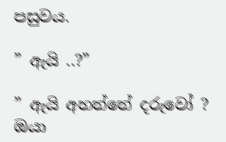පසුවය.

” ඇයි ..?”

” ඇයි අහන්නේ දරුවෝ ? ඔයා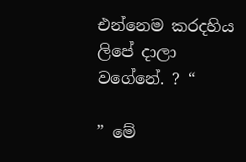එන්නෙම කරදහිය ලිපේ දාලා වගේනේ. ? “

” මේ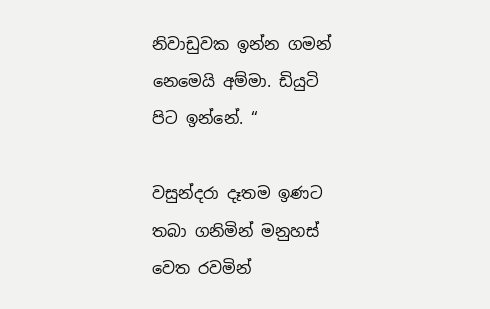නිවාඩුවක ඉන්න ගමන් නෙමෙයි අම්මා. ඩියුටි පිට ඉන්නේ. “

වසුන්දරා දෑතම ඉණට තබා ගනිමින් මනුහස් වෙත රවමින්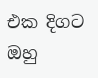එක දිගට ඔහු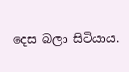දෙස බලා සිටියාය.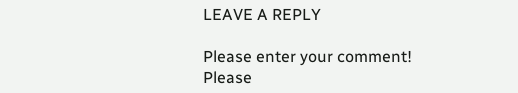LEAVE A REPLY

Please enter your comment!
Please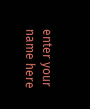enter your name here